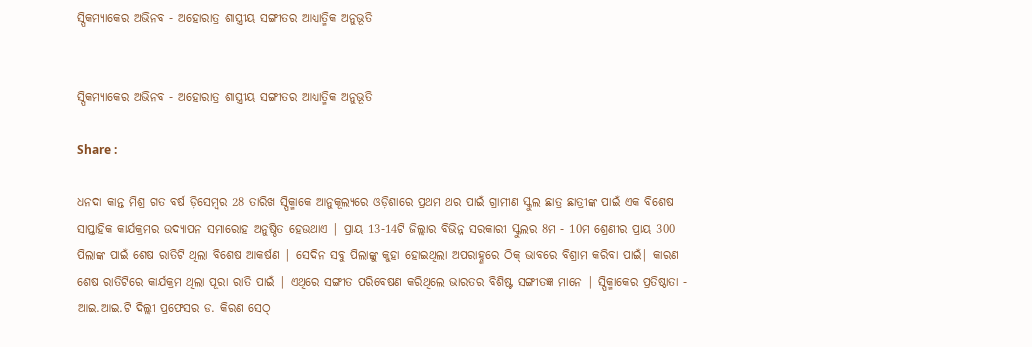ସ୍ପିକମ୍ୟାକେର ଅଭିନବ - ଅହୋରାତ୍ର ଶାସ୍ତ୍ରୀୟ ସଙ୍ଗୀତର ଆଧ୍ୟାତ୍ମିକ ଅନୁଭୂତି


ସ୍ପିକମ୍ୟାକେର ଅଭିନବ - ଅହୋରାତ୍ର ଶାସ୍ତ୍ରୀୟ ସଙ୍ଗୀତର ଆଧ୍ୟାତ୍ମିକ ଅନୁଭୂତି

Share :

ଧନଦା କାନ୍ତ ମିଶ୍ର ଗତ ବର୍ଷ ଡ଼ିସେମ୍ବର 28 ତାରିଖ ସ୍ପିକ୍ମାକେ ଆନୁକୂଲ୍ୟରେ ଓଡ଼ିଶାରେ ପ୍ରଥମ ଥର ପାଇଁ ଗ୍ରାମୀଣ ସ୍କୁଲ ଛାତ୍ର ଛାତ୍ରୀଙ୍କ ପାଇଁ ଏକ ବିଶେଷ ସାପ୍ତାହିକ କାର୍ଯକ୍ରମର ଉଦ୍ଯାପନ ସମାରୋହ ଅନୁଷ୍ଠିତ ହେଉଥାଏ | ପ୍ରାୟ 13-14ଟି ଜିଲ୍ଲାର ବିଭିନ୍ନ ସରକାରୀ ସ୍କୁଲର 8ମ - 10ମ ଶ୍ରେଣୀର ପ୍ରାୟ 300 ପିଲାଙ୍କ ପାଇଁ ଶେଷ ରାତିଟି ଥିଲା ବିଶେଷ ଆକର୍ଷଣ | ସେଦିନ ସବୁ ପିଲାଙ୍କୁ କୁହା ହୋଇଥିଲା ଅପରାହ୍ଣରେ ଠିକ୍ ଭାବରେ ବିଶ୍ରାମ କରିବା ପାଇଁ| କାରଣ ଶେଷ ରାତିଟିରେ କାର୍ଯକ୍ରମ ଥିଲା ପୂରା ରାତି ପାଇଁ | ଏଥିରେ ସଙ୍ଗୀତ ପରିବେଷଣ କରିଥିଲେ ଭାରତର ବିଶିଷ୍ଟ ସଙ୍ଗୀତଜ୍ଞ ମାନେ | ସ୍ପିକ୍ମାକେର ପ୍ରତିଷ୍ଠାତା - ଆଇ.ଆଇ.ଟି ଦିଲ୍ଲୀ ପ୍ରଫେସର ଡ. କିରଣ ସେଠ୍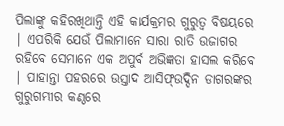ପିଲାଙ୍କୁ କହିରଖିଥାନ୍ତି ଏହି କାର୍ଯକ୍ରମର ଗୁରୁତ୍ବ ବିଷୟରେ | ଏପରିକି ଯେଉଁ ପିଲାମାନେ ସାରା ରାତି ଉଜାଗର ରହିବେ ସେମାନେ ଏକ ଅପୁର୍ବ ଅଭିଜ୍ଞତା ହାସଲ କରିବେ | ପାହାନ୍ତା ପହରରେ ଉସ୍ତାଦ ଆସିଫ୍ଉଦ୍ଦିନ ଡାଗରଙ୍କର ଗୁରୁଗମ୍ଭୀର କଣ୍ଠରେ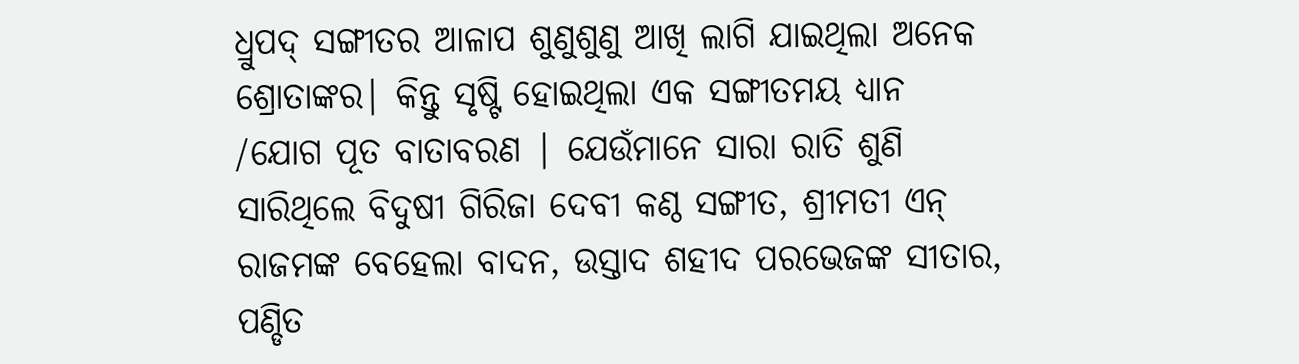ଧ୍ରୁପଦ୍ ସଙ୍ଗୀତର ଆଳାପ ଶୁଣୁଶୁଣୁ ଆଖି ଲାଗି ଯାଇଥିଲା ଅନେକ ଶ୍ରୋତାଙ୍କର| କିନ୍ତୁ ସୃଷ୍ଟି ହୋଇଥିଲା ଏକ ସଙ୍ଗୀତମୟ ଧ୍ୟାନ /ଯୋଗ ପୂତ ବାତାବରଣ | ଯେଉଁମାନେ ସାରା ରାତି ଶୁଣି ସାରିଥିଲେ ବିଦୁଷୀ ଗିରିଜା ଦେବୀ କଣ୍ଠ ସଙ୍ଗୀତ, ଶ୍ରୀମତୀ ଏନ୍ ରାଜମଙ୍କ ବେହେଲା ବାଦନ, ଉସ୍ତାଦ ଶହୀଦ ପରଭେଜଙ୍କ ସୀତାର, ପଣ୍ଡିତ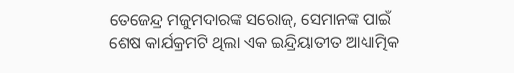ତେଜେନ୍ଦ୍ର ମଜୁମଦାରଙ୍କ ସରୋଜ୍, ସେମାନଙ୍କ ପାଇଁ ଶେଷ କାର୍ଯକ୍ରମଟି ଥିଲା ଏକ ଇନ୍ଦ୍ରିୟାତୀତ ଆଧ୍ୟାତ୍ମିକ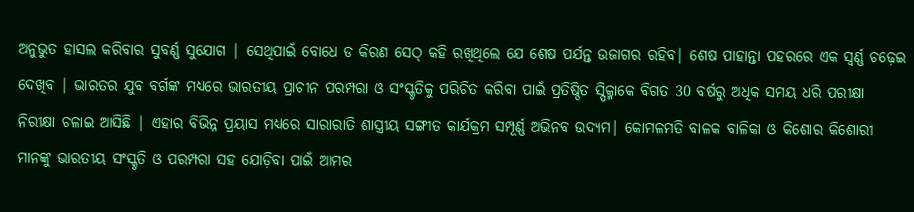ଅନୁଭୁତ ହାସଲ କରିବାର ସୁବର୍ଣ୍ଣ ସୁଯୋଗ | ସେଥିପାଇଁ ବୋଧେ ଡ କିରଣ ସେଠ୍ କହି ରଖିଥିଲେ ଯେ ଶେଷ ପର୍ଯନ୍ତ ଉଜାଗର ରହିବ| ଶେଷ ପାହାନ୍ତା ପହରରେ ଏକ ସ୍ବର୍ଣ୍ଣ ଚଢ଼େଇ ଦେଖିବ | ଭାରତର ଯୁବ ବର୍ଗଙ୍କ ମଧ୍ୟରେ ଭାରତୀୟ ପ୍ରାଚୀନ ପରମ୍ପରା ଓ ସଂସ୍କୃତିକୁ ପରିଚିତ କରିବା ପାଇଁ ପ୍ରତିଷ୍ଠିତ ସ୍ପିକ୍ମାକେ ବିଗତ 30 ବର୍ଷରୁ ଅଧିକ ସମୟ ଧରି ପରୀକ୍ଷା ନିରୀକ୍ଷା ଚଳାଇ ଆସିଛି | ଏହାର ବିଭିନ୍ନ ପ୍ରୟାସ ମଧ୍ୟରେ ସାରାରାତି ଶାସ୍ତ୍ରୀୟ ସଙ୍ଗୀତ କାର୍ଯକ୍ରମ ସମ୍ପୂର୍ଣ୍ଣ ଅଭିନବ ଉଦ୍ୟମ| କୋମଳମତି ବାଳକ ବାଳିକା ଓ କିଶୋର କିଶୋରୀ ମାନଙ୍କୁ ଭାରତୀୟ ସଂସ୍କୃତି ଓ ପରମ୍ପରା ସହ ଯୋଡ଼ିବା ପାଇଁ ଆମର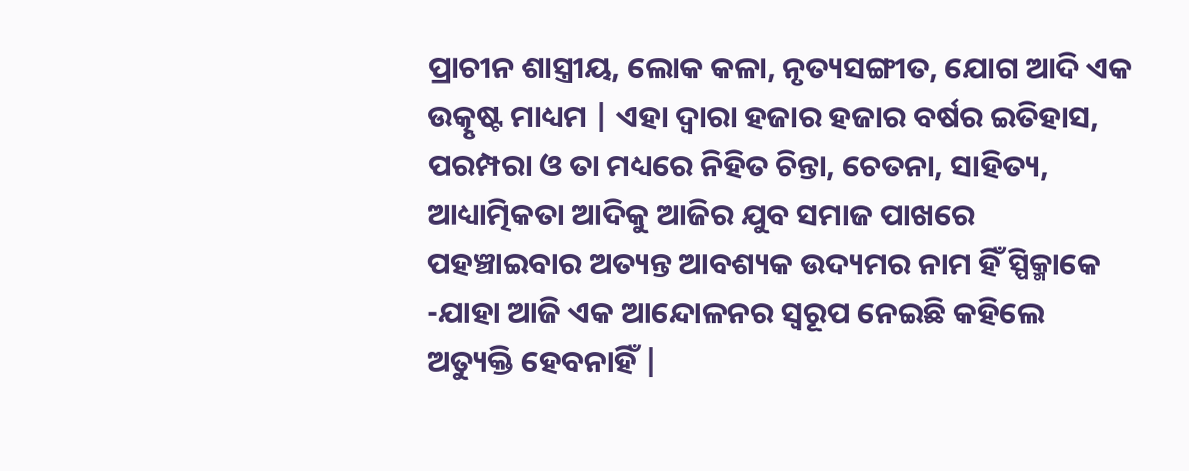ପ୍ରାଚୀନ ଶାସ୍ତ୍ରୀୟ, ଲୋକ କଳା, ନୃତ୍ୟସଙ୍ଗୀତ, ଯୋଗ ଆଦି ଏକ ଉତ୍କୃଷ୍ଟ ମାଧ୍ୟମ | ଏହା ଦ୍ବାରା ହଜାର ହଜାର ବର୍ଷର ଇତିହାସ, ପରମ୍ପରା ଓ ତା ମଧ୍ୟରେ ନିହିତ ଚିନ୍ତା, ଚେତନା, ସାହିତ୍ୟ, ଆଧ୍ୟାତ୍ମିକତା ଆଦିକୁ ଆଜିର ଯୁବ ସମାଜ ପାଖରେ ପହଞ୍ଚାଇବାର ଅତ୍ୟନ୍ତ ଆବଶ୍ୟକ ଉଦ୍ୟମର ନାମ ହିଁ ସ୍ପିକ୍ମାକେ -ଯାହା ଆଜି ଏକ ଆନ୍ଦୋଳନର ସ୍ବରୂପ ନେଇଛି କହିଲେ ଅତ୍ୟୁକ୍ତି ହେବନାହିଁ |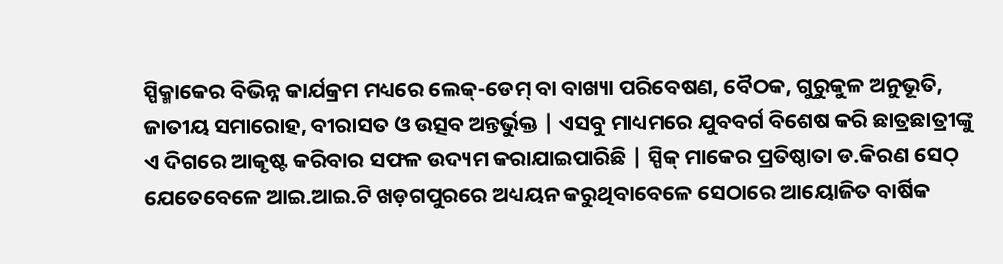ସ୍ପିକ୍ମାକେର ବିଭିନ୍ନ କାର୍ଯକ୍ରମ ମଧ୍ୟରେ ଲେକ୍-ଡେମ୍ ବା ବାଖ୍ୟା ପରିବେଷଣ, ବୈଠକ, ଗୁରୁକୁଳ ଅନୁଭୂତି, ଜାତୀୟ ସମାରୋହ, ବୀରାସତ ଓ ଉତ୍ସବ ଅନ୍ତର୍ଭୁକ୍ତ | ଏସବୁ ମାଧ୍ୟମରେ ଯୁବବର୍ଗ ବିଶେଷ କରି ଛାତ୍ରଛାତ୍ରୀଙ୍କୁ ଏ ଦିଗରେ ଆକୃଷ୍ଟ କରିବାର ସଫଳ ଉଦ୍ୟମ କରାଯାଇପାରିଛି | ସ୍ପିକ୍ ମାକେର ପ୍ରତିଷ୍ଠାତା ଡ.କିରଣ ସେଠ୍ ଯେତେବେଳେ ଆଇ.ଆଇ.ଟି ଖଡ଼ଗପୁରରେ ଅଧ୍ୟୟନ କରୁଥିବାବେଳେ ସେଠାରେ ଆୟୋଜିତ ବାର୍ଷିକ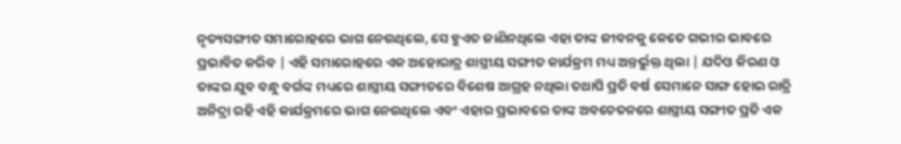ନୃତ୍ୟସଙ୍ଗୀତ ସମାରୋହରେ ଭାଗ ନେଉଥିଲେ, ସେ ହୁଏତ ଜାଣିନଥିଲେ ଏହା ତାଙ୍କ ଜୀବନକୁ କେତେ ଗଭୀର ଭାବରେ ପ୍ରଭାବିତ କରିବ | ଏହି ସମାରୋହରେ ଏକ ଅହୋରାତ୍ର ଶାସ୍ତ୍ରୀୟ ସଙ୍ଗୀତ କାର୍ଯକ୍ରମ ମଧ୍ୟ ଅନ୍ତର୍ଭୁକ୍ତ ଥିଲା | ଯଦିଓ କିରଣ ଓ ତାଙ୍କର ଯୁବ ବନ୍ଧୁ ବର୍ଗଙ୍କ ମଧ୍ୟରେ ଶାସ୍ତ୍ରୀୟ ସଙ୍ଗୀତରେ ବିଶେଷ ଆଗ୍ରହ ନଥିଲା ତଥାପି ପ୍ରତି ବର୍ଷ ସେମାନେ ସାଙ୍ଗ ହୋଇ ରାତ୍ରି ଅନିଦ୍ରା ରହି ଏହି କାର୍ଯକ୍ରମରେ ଭାଗ ନେଉଥିଲେ ଏବଂ ଏହାର ପ୍ରଭାବରେ ତାଙ୍କ ଅବଚେତନରେ ଶାସ୍ତ୍ରୀୟ ସଙ୍ଗୀତ ପ୍ରତି ଏକ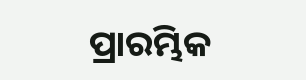ପ୍ରାରମ୍ଭିକ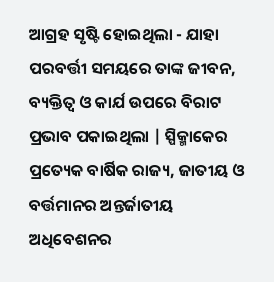ଆଗ୍ରହ ସୃଷ୍ଟି ହୋଇଥିଲା - ଯାହା ପରବର୍ତ୍ତୀ ସମୟରେ ତାଙ୍କ ଜୀବନ, ବ୍ୟକ୍ତିତ୍ବ ଓ କାର୍ଯ ଉପରେ ବିରାଟ ପ୍ରଭାବ ପକାଇଥିଲା | ସ୍ପିକ୍ମାକେର ପ୍ରତ୍ୟେକ ବାର୍ଷିକ ରାଜ୍ୟ, ଜାତୀୟ ଓ ବର୍ତ୍ତମାନର ଅନ୍ତର୍ଜାତୀୟ ଅଧିବେଶନର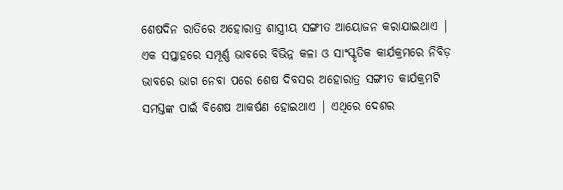ଶେଷଦିନ ରାତିରେ ଅହୋରାତ୍ର ଶାସ୍ତ୍ରୀୟ ସଙ୍ଗୀତ ଆୟୋଜନ କରାଯାଇଥାଏ | ଏକ ସପ୍ତାହରେ ସମ୍ପୂର୍ଣ୍ଣ ଭାବରେ ବିଭିନ୍ନ କଳା ଓ ସାଂସ୍କୃତିକ କାର୍ଯକ୍ରମରେ ନିବିଡ଼ ଭାବରେ ଭାଗ ନେବା ପରେ ଶେଷ ଦିବସର ଅହୋରାତ୍ର ସଙ୍ଗୀତ କାର୍ଯକ୍ରମଟି ସମସ୍ତଙ୍କ ପାଇଁ ବିଶେଷ ଆକର୍ଷଣ ହୋଇଥାଏ | ଏଥିରେ ଦେଶର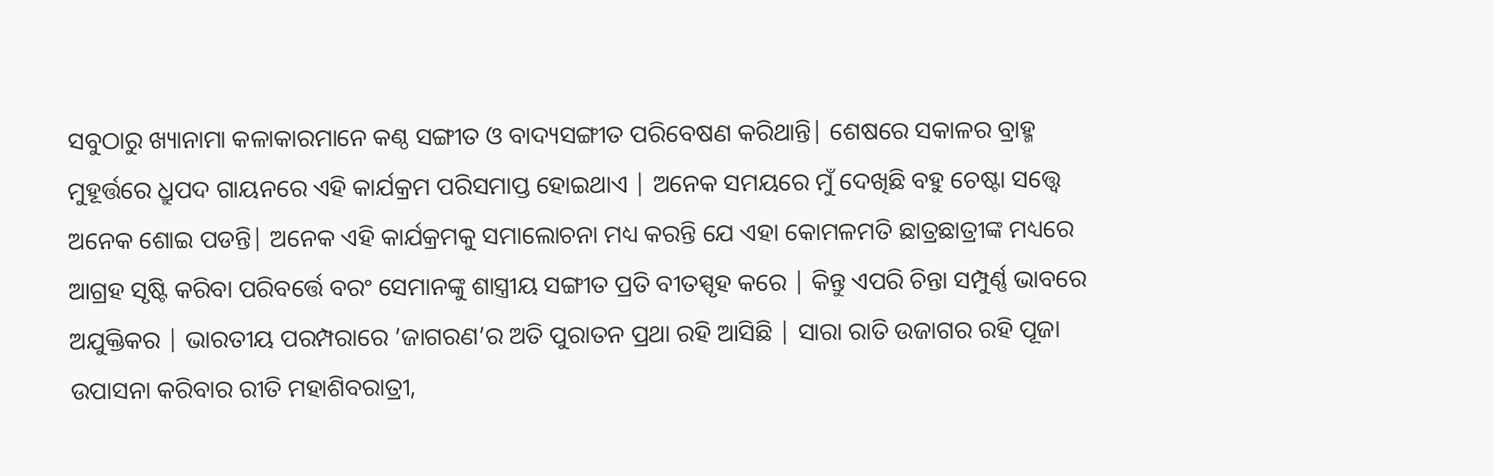ସବୁଠାରୁ ଖ୍ୟାନାମା କଳାକାରମାନେ କଣ୍ଠ ସଙ୍ଗୀତ ଓ ବାଦ୍ୟସଙ୍ଗୀତ ପରିବେଷଣ କରିଥାନ୍ତି| ଶେଷରେ ସକାଳର ବ୍ରାହ୍ମ ମୁହୂର୍ତ୍ତରେ ଧ୍ରୁପଦ ଗାୟନରେ ଏହି କାର୍ଯକ୍ରମ ପରିସମାପ୍ତ ହୋଇଥାଏ | ଅନେକ ସମୟରେ ମୁଁ ଦେଖିଛି ବହୁ ଚେଷ୍ଟା ସତ୍ତ୍ବେ ଅନେକ ଶୋଇ ପଡନ୍ତି| ଅନେକ ଏହି କାର୍ଯକ୍ରମକୁ ସମାଲୋଚନା ମଧ୍ୟ କରନ୍ତି ଯେ ଏହା କୋମଳମତି ଛାତ୍ରଛାତ୍ରୀଙ୍କ ମଧ୍ୟରେ ଆଗ୍ରହ ସୃଷ୍ଟି କରିବା ପରିବର୍ତ୍ତେ ବରଂ ସେମାନଙ୍କୁ ଶାସ୍ତ୍ରୀୟ ସଙ୍ଗୀତ ପ୍ରତି ବୀତସ୍ପୃହ କରେ | କିନ୍ତୁ ଏପରି ଚିନ୍ତା ସମ୍ପୁର୍ଣ୍ଣ ଭାବରେ ଅଯୁକ୍ତିକର | ଭାରତୀୟ ପରମ୍ପରାରେ ’ଜାଗରଣ’ର ଅତି ପୁରାତନ ପ୍ରଥା ରହି ଆସିଛି | ସାରା ରାତି ଉଜାଗର ରହି ପୂଜା ଉପାସନା କରିବାର ରୀତି ମହାଶିବରାତ୍ରୀ,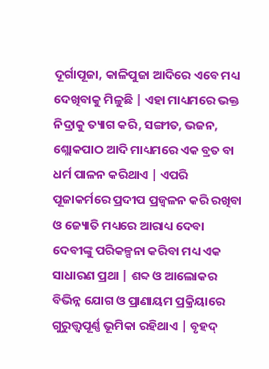ଦୂର୍ଗାପୂଜା, କାଳିପୁଜା ଆଦିରେ ଏବେ ମଧ୍ୟ ଦେଖିବାକୁ ମିଳୁଛି | ଏହା ମାଧ୍ୟମରେ ଭକ୍ତ ନିଦ୍ରାକୁ ତ୍ୟାଗ କରି, ସଙ୍ଗୀତ, ଭଜନ, ଶ୍ଲୋକପାଠ ଆଦି ମାଧ୍ୟମରେ ଏକ ବ୍ରତ ବା ଧର୍ମ ପାଳନ କରିଥାଏ | ଏପରି ପୂଜାକର୍ମରେ ପ୍ରଦୀପ ପ୍ରଜ୍ବଳନ କରି ରଖିବା ଓ ଜ୍ୟୋତି ମଧ୍ୟରେ ଆରାଧ୍ୟ ଦେବା ଦେବୀଙ୍କୁ ପରିକଳ୍ପନା କରିବା ମଧ୍ୟ ଏକ ସାଧାରଣ ପ୍ରଥା | ଶବ୍ଦ ଓ ଆଲୋକର ବିଭିନ୍ନ ଯୋଗ ଓ ପ୍ରାଣାୟମ ପ୍ରକ୍ରିୟାରେ ଗୁରୁତ୍ତ୍ବପୂର୍ଣ୍ଣ ଭୂମିକା ରହିଥାଏ | ବୃହଦ୍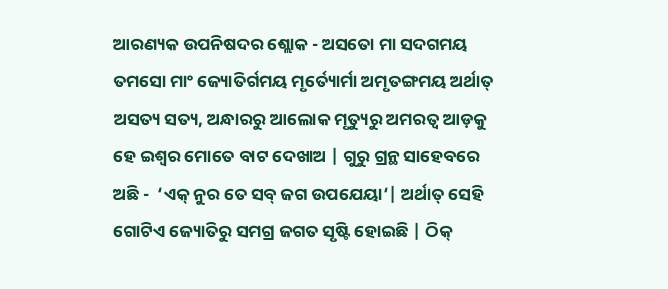ଆରଣ୍ୟକ ଉପନିଷଦର ଶ୍ଲୋକ - ଅସତୋ ମା ସଦଗମୟ ତମସୋ ମାଂ ଜ୍ୟୋତିର୍ଗମୟ ମୃର୍ତ୍ୟୋର୍ମା ଅମୃତଙ୍ଗମୟ ଅର୍ଥାତ୍ ଅସତ୍ୟ ସତ୍ୟ, ଅନ୍ଧାରରୁ ଆଲୋକ ମୃତ୍ୟୁରୁ ଅମରତ୍ବ ଆଡ଼କୁ ହେ ଇଶ୍ବର ମୋତେ ବାଟ ଦେଖାଅ | ଗୁରୁ ଗ୍ରନ୍ଥ ସାହେବରେ ଅଛି -  ‘ଏକ୍ ନୁର ତେ ସବ୍ ଜଗ ଉପଯେୟା‘| ଅର୍ଥାତ୍ ସେହି ଗୋଟିଏ ଜ୍ୟୋତିରୁ ସମଗ୍ର ଜଗତ ସୃଷ୍ଟି ହୋଇଛି | ଠିକ୍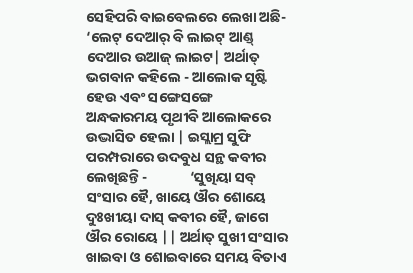ସେହିପରି ବାଇବେଲରେ ଲେଖା ଅଛି-  ‘ଲେଟ୍ ଦେଆର୍ ବି ଲାଇଟ୍ ଆଣ୍ଡ୍ ଦେଆର ଉଆଜ୍ ଲାଇଟ| ଅର୍ଥାତ୍ ଭଗବାନ କହିଲେ - ଆଲୋକ ସୃଷ୍ଟି ହେଉ ଏବଂ ସଙ୍ଗେସଙ୍ଗେ ଅନ୍ଧକାରମୟ ପୃଥୀବି ଆଲୋକରେ ଉଦ୍ଭାସିତ ହେଲା | ଇସ୍ଲାମ୍ର ସୁଫି ପରମ୍ପରାରେ ଉଦବୁଧ ସନ୍ଥ କବୀର ଲେଖିଛନ୍ତି -             ‘ସୁଖିୟା ସବ୍ ସଂସାର ହୈ, ଖାୟେ ଔର ଶୋୟେ             ଦୁଃଖୀୟା ଦାସ୍ କବୀର ହୈ, ଜାଗେ ଔର ରୋୟେ || ଅର୍ଥାତ୍ ସୁଖୀ ସଂସାର ଖାଇବା ଓ ଶୋଇବାରେ ସମୟ ବିତାଏ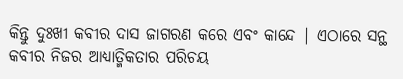କିନ୍ତୁ ଦୁଃଖୀ କବୀର ଦାସ ଜାଗରଣ କରେ ଏବଂ କାନ୍ଦେ | ଏଠାରେ ସନ୍ଥ କବୀର ନିଜର ଆଧ୍ୟାତ୍ମିକତାର ପରିଚୟ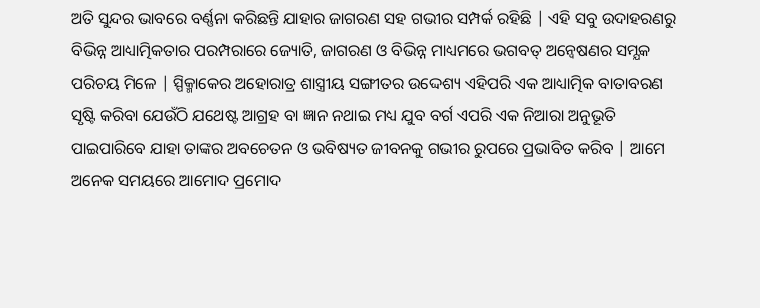ଅତି ସୁନ୍ଦର ଭାବରେ ବର୍ଣ୍ଣନା କରିଛନ୍ତି ଯାହାର ଜାଗରଣ ସହ ଗଭୀର ସମ୍ପର୍କ ରହିଛି | ଏହି ସବୁ ଉଦାହରଣରୁ ବିଭିନ୍ନ ଆଧ୍ୟାତ୍ମିକତାର ପରମ୍ପରାରେ ଜ୍ୟୋତି, ଜାଗରଣ ଓ ବିଭିନ୍ନ ମାଧ୍ୟମରେ ଭଗବତ୍ ଅନ୍ବେଷଣର ସମ୍ଯକ ପରିଚୟ ମିଳେ | ସ୍ପିକ୍ମାକେର ଅହୋରାତ୍ର ଶାସ୍ତ୍ରୀୟ ସଙ୍ଗୀତର ଉଦ୍ଦେଶ୍ୟ ଏହିପରି ଏକ ଆଧ୍ୟାତ୍ମିକ ବାତାବରଣ ସୃଷ୍ଟି କରିବା ଯେଉଁଠି ଯଥେଷ୍ଟ ଆଗ୍ରହ ବା ଜ୍ଞାନ ନଥାଇ ମଧ୍ୟ ଯୁବ ବର୍ଗ ଏପରି ଏକ ନିଆରା ଅନୁଭୂତି ପାଇପାରିବେ ଯାହା ତାଙ୍କର ଅବଚେତନ ଓ ଭବିଷ୍ୟତ ଜୀବନକୁ ଗଭୀର ରୁପରେ ପ୍ରଭାବିତ କରିବ | ଆମେ ଅନେକ ସମୟରେ ଆମୋଦ ପ୍ରମୋଦ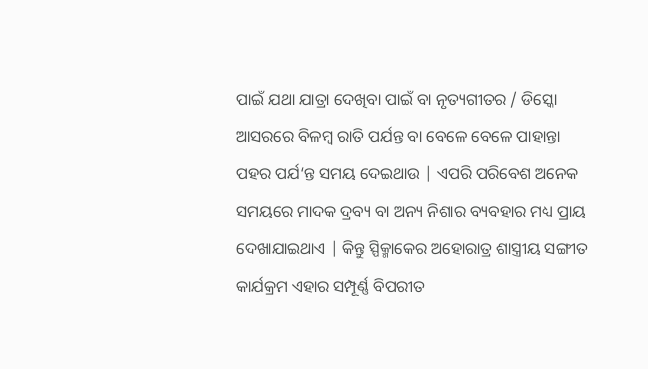ପାଇଁ ଯଥା ଯାତ୍ରା ଦେଖିବା ପାଇଁ ବା ନୃତ୍ୟଗୀତର / ଡିସ୍କୋ ଆସରରେ ବିଳମ୍ବ ରାତି ପର୍ଯନ୍ତ ବା ବେଳେ ବେଳେ ପାହାନ୍ତା ପହର ପର୍ଯ‘ନ୍ତ ସମୟ ଦେଇଥାଉ | ଏପରି ପରିବେଶ ଅନେକ ସମୟରେ ମାଦକ ଦ୍ରବ୍ୟ ବା ଅନ୍ୟ ନିଶାର ବ୍ୟବହାର ମଧ୍ୟ ପ୍ରାୟ ଦେଖାଯାଇଥାଏ | କିନ୍ତୁ ସ୍ପିକ୍ମାକେର ଅହୋରାତ୍ର ଶାସ୍ତ୍ରୀୟ ସଙ୍ଗୀତ କାର୍ଯକ୍ରମ ଏହାର ସମ୍ପୂର୍ଣ୍ଣ ବିପରୀତ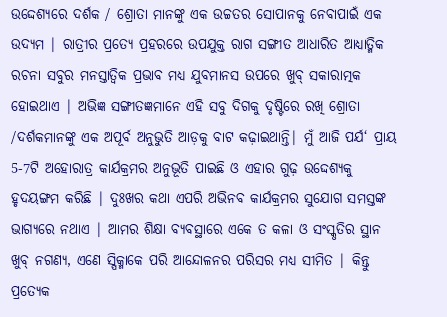ଉଦ୍ଦେଶ୍ଯରେ ଦର୍ଶକ / ଶ୍ରୋତା ମାନଙ୍କୁ ଏକ ଉଚ୍ଚତର ସୋପାନକୁ ନେବାପାଇଁ ଏକ ଉଦ୍ୟମ | ରାତ୍ରୀର ପ୍ରତ୍ୟେ ପ୍ରହରରେ ଉପଯୁକ୍ତ ରାଗ ସଙ୍ଗୀତ ଆଧାରିତ ଆଧ୍ୟାତ୍ମିକ ରଚନା ସବୁର ମନସ୍ତାତ୍ବିକ ପ୍ରଭାବ ମଧ୍ୟ ଯୁବମାନସ ଉପରେ ଖୁବ୍ ସକାରାତ୍ମକ ହୋଇଥାଏ | ଅଭିଜ୍ଞ ସଙ୍ଗୀତଜ୍ଞମାନେ ଏହି ସବୁ ଦିଗକୁ ଦୃଷ୍ଟିରେ ରଖି ଶ୍ରୋତା /ଦର୍ଶକମାନଙ୍କୁ ଏକ ଅପୂର୍ବ ଅନୁଭୁତି ଆଡ଼କୁ ବାଟ କଢ଼ାଇଥାନ୍ତି| ମୁଁ ଆଜି ପର୍ଯ‘ ପ୍ରାୟ 5-7ଟି ଅହୋରାତ୍ର କାର୍ଯକ୍ରମର ଅନୁଭୂତି ପାଇଛି ଓ ଏହାର ଗୁଢ଼ ଉଦ୍ଦେଶ୍ୟକୁ ହୃଦୟଙ୍ଗମ କରିଛି | ଦୁଃଖର କଥା ଏପରି ଅଭିନବ କାର୍ଯକ୍ରମର ସୁଯୋଗ ସମସ୍ତଙ୍କ ଭାଗ୍ୟରେ ନଥାଏ | ଆମର ଶିକ୍ଷା ବ୍ୟବସ୍ଥାରେ ଏକେ ତ କଳା ଓ ସଂସ୍କୃତିର ସ୍ଥାନ ଖୁବ୍ ନଗଣ୍ୟ, ଏଣେ ସ୍ପିକ୍ମାକେ ପରି ଆନ୍ଦୋଳନର ପରିସର ମଧ୍ୟ ସୀମିତ | କିନ୍ତୁ ପ୍ରତ୍ୟେକ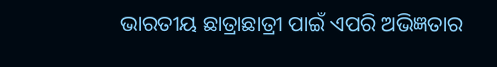ଭାରତୀୟ ଛାତ୍ରାଛାତ୍ରୀ ପାଇଁ ଏପରି ଅଭିଜ୍ଞତାର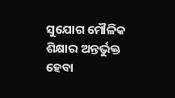ସୁଯୋଗ ମୌଳିକ ଶିକ୍ଷାର ଅନ୍ତର୍ଭୁକ୍ତ ହେବା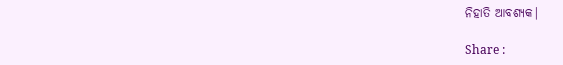ନିହାତି ଆବଶ୍ୟକ|

Share :